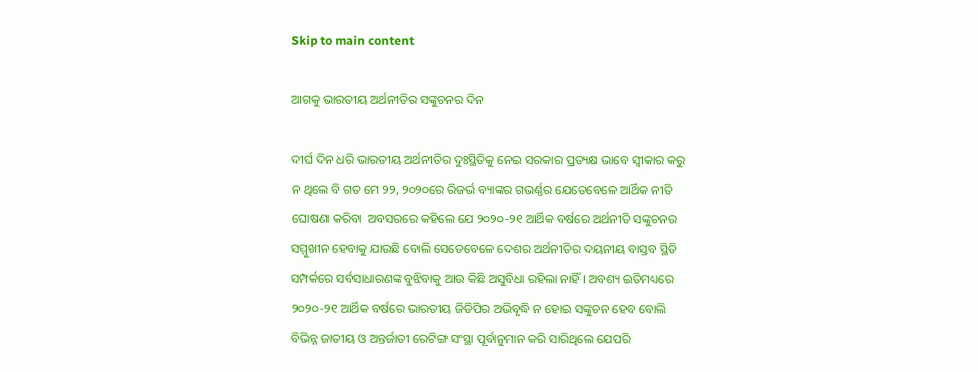Skip to main content

ଆଗକୁ ଭାରତୀୟ ଅର୍ଥନୀତିର ସଙ୍କୁଚନର ଦିନ

ଦୀର୍ଘ ଦିନ ଧରି ଭାରତୀୟ ଅର୍ଥନୀତିର ଦୁଃସ୍ଥିତିକୁ ନେଇ ସରକାର ପ୍ରତ୍ୟକ୍ଷ ଭାବେ ସ୍ୱୀକାର କରୁ ନ ଥିଲେ ବି ଗତ ମେ ୨୨, ୨୦୨୦ରେ ରିଜର୍ଭ ବ୍ୟାଙ୍କର ଗଭର୍ଣ୍ଣର ଯେତେବେଳେ ଆର୍ଥିକ ନୀତି ଘୋଷଣା କରିବା  ଅବସରରେ କହିଲେ ଯେ ୨୦୨୦-୨୧ ଆର୍ଥିକ ବର୍ଷରେ ଅର୍ଥନୀତି ସଙ୍କୁଚନର ସମ୍ମୁଖୀନ ହେବାକୁ ଯାଉଛି ବୋଲି ସେତେବେଳେ ଦେଶର ଅର୍ଥନୀତିର ଦୟନୀୟ ବାସ୍ତବ ସ୍ଥିତି ସମ୍ପର୍କରେ ସର୍ବସାଧାରଣଙ୍କ ବୁଝିବାକୁ ଆଉ କିଛି ଅସୁବିଧା ରହିଲା ନାହିଁ । ଅବଶ୍ୟ ଇତିମଧ୍ୟରେ ୨୦୨୦-୨୧ ଆର୍ଥିକ ବର୍ଷରେ ଭାରତୀୟ ଜିଡିପିର ଅଭିବୃଦ୍ଧି ନ ହୋଇ ସଙ୍କୁଚନ ହେବ ବୋଲି ବିଭିନ୍ନ ଜାତୀୟ ଓ ଅନ୍ତର୍ଜାତୀ ରେଟିଙ୍ଗ ସଂସ୍ଥା ପୂର୍ବାନୁମାନ କରି ସାରିଥିଲେ ଯେପରି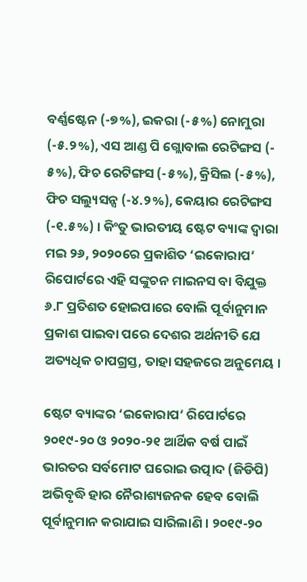ବର୍ଣ୍ଣଷ୍ଟେନ (-୭%), ଇକରା (-୫%) ନୋମୁରା (-୫.୨%), ଏସ ଆଣ୍ଡ ପି ଗ୍ଲୋବାଲ ରେଟିଙ୍ଗସ (- ୫%), ଫିଚ ରେଟିଙ୍ଗସ (-୫%), କ୍ରିସିଲ (-୫%), ଫିଚ ସଲ୍ୟୁସନ୍ସ (-୪.୨%), କେୟାର ରେଟିଙ୍ଗସ (-୧.୫%) । କିଂତୁ ଭାରତୀୟ ଷ୍ଟେଟ ବ୍ୟାଙ୍କ ଦ୍ୱାରା ମଇ ୨୬, ୨୦୨୦ରେ ପ୍ରକାଶିତ ‘ଇକୋରାପ’ ରିପୋର୍ଟରେ ଏହି ସଙ୍କୁଚନ ମାଇନସ ବା ବିଯୁକ୍ତ ୬.୮ ପ୍ରତିଶତ ହୋଇପାରେ ବୋଲି ପୂର୍ବାନୁମାନ ପ୍ରକାଶ ପାଇବା ପରେ ଦେଶର ଅର୍ଥନୀତି ଯେ ଅତ୍ୟଧିକ ଚାପଗ୍ରସ୍ତ, ତାହା ସହଜରେ ଅନୁମେୟ ।

ଷ୍ଟେଟ ବ୍ୟାଙ୍କର ‘ଇକୋରାପ’ ରିପୋର୍ଟରେ ୨୦୧୯-୨୦ ଓ ୨୦୨୦-୨୧ ଆର୍ଥିକ ବର୍ଷ ପାଇଁ ଭାରତର ସର୍ବମୋଟ ଘରୋଇ ଉତ୍ପାଦ (ଜିଡିପି) ଅଭିବୃଦ୍ଧି ହାର ନୈରାଶ୍ୟଜନକ ହେବ ବୋଲି ପୂର୍ବାନୁମାନ କରାଯାଇ ସାରିଲାଣି । ୨୦୧୯-୨୦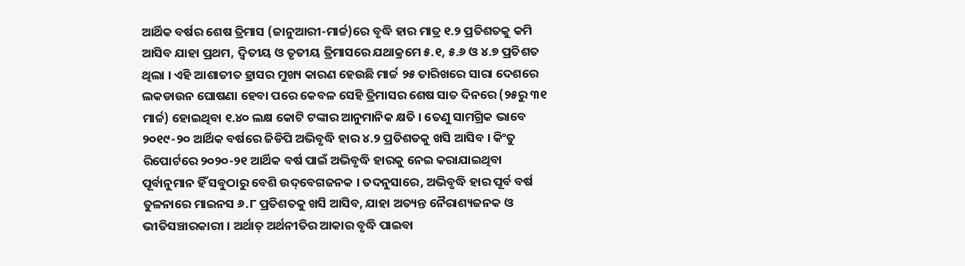ଆର୍ଥିକ ବର୍ଷର ଶେଷ ତ୍ରିମାସ (ଜାନୁଆରୀ-ମାର୍ଚ୍ଚ)ରେ ବୃଦ୍ଧି ହାର ମାତ୍ର ୧.୨ ପ୍ରତିଶତକୁ କମି ଆସିବ ଯାହା ପ୍ରଥମ, ଦ୍ୱିତୀୟ ଓ ତୃତୀୟ ତ୍ରିମାସରେ ଯଥାକ୍ରମେ ୫.୧, ୫.୬ ଓ ୪.୭ ପ୍ରତିଶତ ଥିଲା । ଏହି ଆଶାତୀତ ହ୍ରାସର ମୁଖ୍ୟ କାରଣ ହେଉଛି ମାର୍ଚ୍ଚ ୨୫ ତାରିଖରେ ସାରା ଦେଶରେ ଲକଡାଉନ ଘୋଷଣା ହେବା ପରେ କେବଳ ସେହି ତ୍ରିମାସର ଶେଷ ସାତ ଦିନରେ (୨୫ରୁ ୩୧ ମାର୍ଚ୍ଚ) ହୋଇଥିବା ୧.୪୦ ଲକ୍ଷ କୋଟି ଟଙ୍କାର ଆନୁମାନିକ କ୍ଷତି । ତେଣୁ ସାମଗ୍ରିକ ଭାବେ ୨୦୧୯-୨୦ ଆର୍ଥିକ ବର୍ଷରେ ଜିଡିପି ଅଭିବୃଦ୍ଧି ହାର ୪.୨ ପ୍ରତିଶତକୁ ଖସି ଆସିବ । କିଂତୁ ରିପୋର୍ଟରେ ୨୦୨୦-୨୧ ଆର୍ଥିକ ବର୍ଷ ପାଇଁ ଅଭିବୃଦ୍ଧି ହାରକୁ ନେଇ କରାଯାଇଥିବା ପୂର୍ବାନୁମାନ ହିଁ ସବୁଠାରୁ ବେଶି ଉଦ୍‌ବେଗଜନକ । ତଦନୁସାରେ, ଅଭିବୃଦ୍ଧି ହାର ପୂର୍ବ ବର୍ଷ ତୁଳନାରେ ମାଇନସ ୬.୮ ପ୍ରତିଶତକୁ ଖସି ଆସିବ, ଯାହା ଅତ୍ୟନ୍ତ ନୈରାଶ୍ୟଜନକ ଓ ଭୀତିସଞ୍ଚାରକାରୀ । ଅର୍ଥାତ୍ ଅର୍ଥନୀତିର ଆକାର ବୃଦ୍ଧି ପାଇବା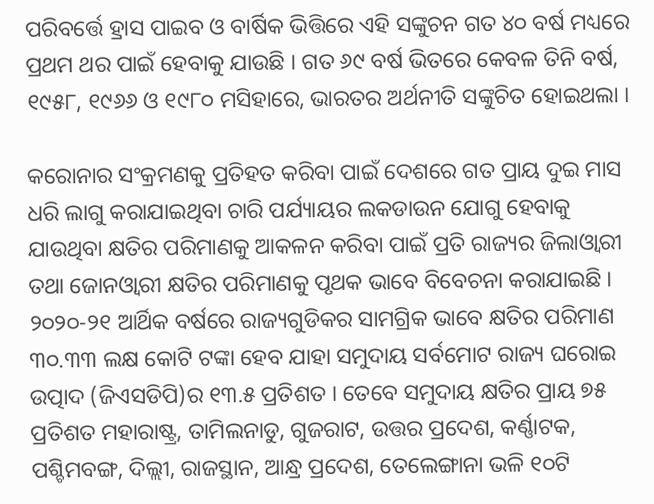ପରିବର୍ତ୍ତେ ହ୍ରାସ ପାଇବ ଓ ବାର୍ଷିକ ଭିତ୍ତିରେ ଏହି ସଙ୍କୁଚନ ଗତ ୪୦ ବର୍ଷ ମଧ୍ୟରେ ପ୍ରଥମ ଥର ପାଇଁ ହେବାକୁ ଯାଉଛି । ଗତ ୬୯ ବର୍ଷ ଭିତରେ କେବଳ ତିନି ବର୍ଷ, ୧୯୫୮, ୧୯୬୬ ଓ ୧୯୮୦ ମସିହାରେ, ଭାରତର ଅର୍ଥନୀତି ସଙ୍କୁଚିତ ହୋଇଥଲା ।

କରୋନାର ସଂକ୍ରମଣକୁ ପ୍ରତିହତ କରିବା ପାଇଁ ଦେଶରେ ଗତ ପ୍ରାୟ ଦୁଇ ମାସ ଧରି ଲାଗୁ କରାଯାଇଥିବା ଚାରି ପର୍ଯ୍ୟାୟର ଲକଡାଉନ ଯୋଗୁ ହେବାକୁ ଯାଉଥିବା କ୍ଷତିର ପରିମାଣକୁ ଆକଳନ କରିବା ପାଇଁ ପ୍ରତି ରାଜ୍ୟର ଜିଲାଓ୍ଵାରୀ ତଥା ଜୋନଓ୍ଵାରୀ କ୍ଷତିର ପରିମାଣକୁ ପୃଥକ ଭାବେ ବିବେଚନା କରାଯାଇଛି । ୨୦୨୦-୨୧ ଆର୍ଥିକ ବର୍ଷରେ ରାଜ୍ୟଗୁଡିକର ସାମଗ୍ରିକ ଭାବେ କ୍ଷତିର ପରିମାଣ ୩୦.୩୩ ଲକ୍ଷ କୋଟି ଟଙ୍କା ହେବ ଯାହା ସମୁଦାୟ ସର୍ବମୋଟ ରାଜ୍ୟ ଘରୋଇ ଉତ୍ପାଦ (ଜିଏସଡିପି)ର ୧୩.୫ ପ୍ରତିଶତ । ତେବେ ସମୁଦାୟ କ୍ଷତିର ପ୍ରାୟ ୭୫ ପ୍ରତିଶତ ମହାରାଷ୍ଟ୍ର, ତାମିଲନାଡୁ, ଗୁଜରାଟ, ଉତ୍ତର ପ୍ରଦେଶ, କର୍ଣ୍ଣାଟକ, ପଶ୍ଚିମବଙ୍ଗ, ଦିଲ୍ଲୀ, ରାଜସ୍ଥାନ, ଆନ୍ଧ୍ର ପ୍ରଦେଶ, ତେଲେଙ୍ଗାନା ଭଳି ୧୦ଟି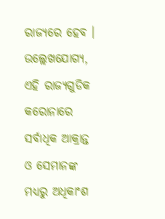ରାଜ୍ୟରେ ହେବ । ଉଲ୍ଲେଖଯୋଗ୍ୟ, ଏହି ରାଜ୍ୟଗୁଡିକ କରୋନାରେ ସର୍ବାଧିକ ଆକ୍ରାନ୍ତ ଓ ସେମାନଙ୍କ ମଧ୍ୟରୁ ଅଧିକାଂଶ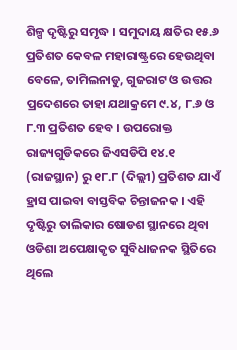ଶିଳ୍ପ ଦୃଷ୍ଟିରୁ ସମୃଦ୍ଧ । ସମୁଦାୟ କ୍ଷତିର ୧୫.୬ ପ୍ରତିଶତ କେବଳ ମହାରାଷ୍ଟ୍ରରେ ହେଉଥିବା ବେଳେ, ତାମିଲନାଡୁ, ଗୁଜରାଟ ଓ ଉତ୍ତର ପ୍ରଦେଶରେ ତାହା ଯଥାକ୍ରମେ ୯.୪, ୮.୬ ଓ ୮.୩ ପ୍ରତିଶତ ହେବ । ଉପରୋକ୍ତ ରାଜ୍ୟଗୁଡିକରେ ଜିଏସଡିପି ୧୪.୧ (ରାଜସ୍ଥାନ) ରୁ ୧୮.୮ (ଦିଲ୍ଲୀ) ପ୍ରତିଶତ ଯାଏଁ ହ୍ରାସ ପାଇବା ବାସ୍ତବିକ ଚିନ୍ତାଜନକ । ଏହି ଦୃଷ୍ଟିରୁ ତାଲିକାର ଷୋଡଶ ସ୍ଥାନରେ ଥିବା ଓଡିଶା ଅପେକ୍ଷାକୃତ ସୁବିଧାଜନକ ସ୍ଥିତିରେ ଥିଲେ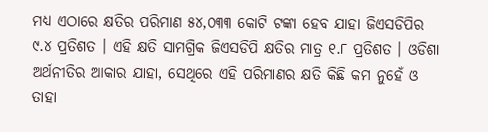ମଧ୍ୟ ଏଠାରେ କ୍ଷତିର ପରିମାଣ ୫୪,୦୩୩ କୋଟି ଟଙ୍କା ହେବ ଯାହା ଜିଏସଡିପିର ୯.୪ ପ୍ରତିଶତ । ଏହି କ୍ଷତି ସାମଗ୍ରିକ ଜିଏସଡିପି କ୍ଷତିର ମାତ୍ର ୧.୮ ପ୍ରତିଶତ । ଓଡିଶା ଅର୍ଥନୀତିର ଆକାର ଯାହା, ସେଥିରେ ଏହି ପରିମାଣର କ୍ଷତି କିଛି କମ ନୁହେଁ ଓ ତାହା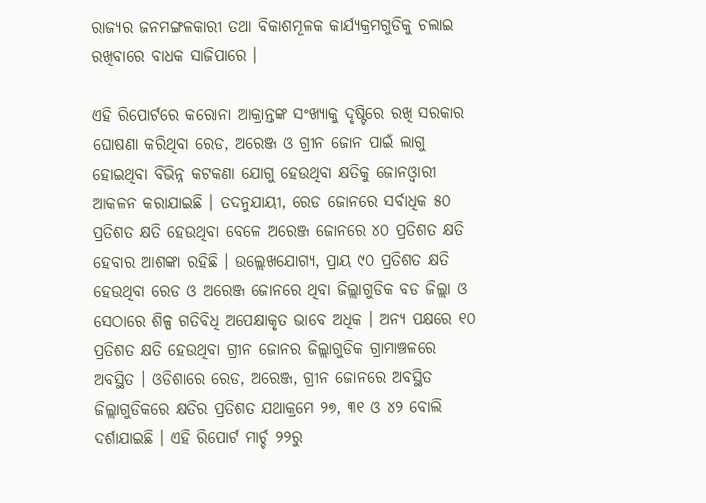ରାଜ୍ୟର ଜନମଙ୍ଗଳକାରୀ ତଥା ବିକାଶମୂଳକ କାର୍ଯ୍ୟକ୍ରମଗୁଡିକୁ ଚଲାଇ ରଖିବାରେ ବାଧକ ସାଜିପାରେ ।

ଏହି ରିପୋର୍ଟରେ କରୋନା ଆକ୍ରାନ୍ତଙ୍କ ସଂଖ୍ୟାକୁ ଦୃଷ୍ଟିରେ ରଖି ସରକାର ଘୋଷଣା କରିଥିବା ରେଡ, ଅରେଞ୍ଜ ଓ ଗ୍ରୀନ ଜୋନ ପାଇଁ ଲାଗୁ ହୋଇଥିବା ବିଭିନ୍ନ କଟକଣା ଯୋଗୁ ହେଉଥିବା କ୍ଷତିକୁ ଜୋନଓ୍ଵାରୀ ଆକଳନ କରାଯାଇଛି । ତଦନୁଯାୟୀ, ରେଡ ଜୋନରେ ସର୍ବାଧିକ ୫୦ ପ୍ରତିଶତ କ୍ଷତି ହେଉଥିବା ବେଳେ ଅରେଞ୍ଜ ଜୋନରେ ୪୦ ପ୍ରତିଶତ କ୍ଷତି ହେବାର ଆଶଙ୍କା ରହିଛି । ଉଲ୍ଲେଖଯୋଗ୍ୟ, ପ୍ରାୟ ୯୦ ପ୍ରତିଶତ କ୍ଷତି ହେଉଥିବା ରେଡ ଓ ଅରେଞ୍ଜ ଜୋନରେ ଥିବା ଜିଲ୍ଲାଗୁଡିକ ବଡ ଜିଲ୍ଲା ଓ ସେଠାରେ ଶିଳ୍ପ ଗତିବିଧି ଅପେକ୍ଷାକୃତ ଭାବେ ଅଧିକ । ଅନ୍ୟ ପକ୍ଷରେ ୧୦ ପ୍ରତିଶତ କ୍ଷତି ହେଉଥିବା ଗ୍ରୀନ ଜୋନର ଜିଲ୍ଲାଗୁଡିକ ଗ୍ରାମାଞ୍ଚଳରେ ଅବସ୍ଥିତ । ଓଡିଶାରେ ରେଡ, ଅରେଞ୍ଜ, ଗ୍ରୀନ ଜୋନରେ ଅବସ୍ଥିତ ଜିଲ୍ଲାଗୁଡିକରେ କ୍ଷତିର ପ୍ରତିଶତ ଯଥାକ୍ରମେ ୨୭, ୩୧ ଓ ୪୨ ବୋଲି ଦର୍ଶାଯାଇଛି । ଏହି ରିପୋର୍ଟ ମାର୍ଚ୍ଚ ୨୨ରୁ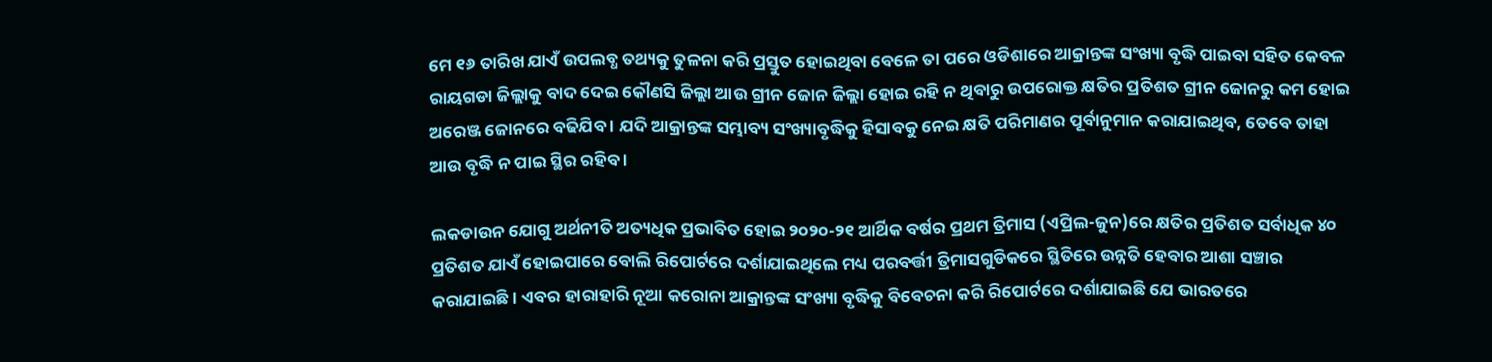ମେ ୧୬ ତାରିଖ ଯାଏଁ ଉପଲବ୍ଧ ତଥ୍ୟକୁ ତୁଳନା କରି ପ୍ରସ୍ତୁତ ହୋଇଥିବା ବେଳେ ତା ପରେ ଓଡିଶାରେ ଆକ୍ରାନ୍ତଙ୍କ ସଂଖ୍ୟା ବୃଦ୍ଧି ପାଇବା ସହିତ କେବଳ ରାୟଗଡା ଜିଲ୍ଲାକୁ ବାଦ ଦେଇ କୌଣସି ଜିଲ୍ଲା ଆଉ ଗ୍ରୀନ ଜୋନ ଜିଲ୍ଲା ହୋଇ ରହି ନ ଥିବାରୁ ଉପରୋକ୍ତ କ୍ଷତିର ପ୍ରତିଶତ ଗ୍ରୀନ ଜୋନରୁ କମ ହୋଇ ଅରେଞ୍ଜ ଜୋନରେ ବଢିଯିବ । ଯଦି ଆକ୍ରାନ୍ତଙ୍କ ସମ୍ଭାବ୍ୟ ସଂଖ୍ୟାବୃଦ୍ଧିକୁ ହିସାବକୁ ନେଇ କ୍ଷତି ପରିମାଣର ପୂର୍ବାନୁମାନ କରାଯାଇଥିବ, ତେବେ ତାହା ଆଉ ବୃଦ୍ଧି ନ ପାଇ ସ୍ଥିର ରହିବ ।

ଲକଡାଉନ ଯୋଗୁ ଅର୍ଥନୀତି ଅତ୍ୟଧିକ ପ୍ରଭାବିତ ହୋଇ ୨୦୨୦-୨୧ ଆର୍ଥିକ ବର୍ଷର ପ୍ରଥମ ତ୍ରିମାସ (ଏପ୍ରିଲ-ଜୁନ)ରେ କ୍ଷତିର ପ୍ରତିଶତ ସର୍ବାଧିକ ୪୦ ପ୍ରତିଶତ ଯାଏଁ ହୋଇପାରେ ବୋଲି ରିପୋର୍ଟରେ ଦର୍ଶାଯାଇଥିଲେ ମଧ୍ୟ ପରବର୍ତ୍ତୀ ତ୍ରିମାସଗୁଡିକରେ ସ୍ଥିତିରେ ଉନ୍ନତି ହେବାର ଆଶା ସଞ୍ଚାର କରାଯାଇଛି । ଏବର ହାରାହାରି ନୂଆ କରୋନା ଆକ୍ରାନ୍ତଙ୍କ ସଂଖ୍ୟା ବୃଦ୍ଧିକୁ ବିବେଚନା କରି ରିପୋର୍ଟରେ ଦର୍ଶାଯାଇଛି ଯେ ଭାରତରେ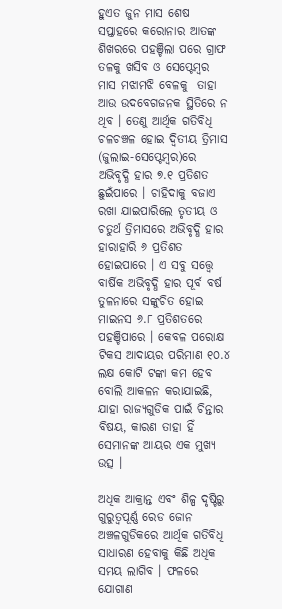ହୁଏତ ଜୁନ ମାସ ଶେଷ ସପ୍ତାହରେ କରୋନାର ଆତଙ୍କ ଶିଖରରେ ପହଞ୍ଚିଲା ପରେ ଗ୍ରାଫ ତଳକୁ ଖସିବ ଓ ସେପ୍ଟେମ୍ବର ମାସ ମଝାମଝି ବେଳକୁ  ତାହା  ଆଉ ଉଦବେଗଜନକ ସ୍ଥିତିରେ ନ ଥିବ । ତେଣୁ ଆର୍ଥିକ ଗତିବିଧି ଚଳଚଞ୍ଚଳ ହୋଇ ଦ୍ୱିତୀୟ ତ୍ରିମାସ (ଜୁଲାଇ-ସେପ୍ଟେମ୍ବର)ରେ ଅଭିବୃଦ୍ଧି ହାର ୭.୧ ପ୍ରତିଶତ ଛୁଇଁପାରେ । ଚାହିଦାକୁ ବଜାଏ ରଖା ଯାଇପାରିଲେ ତୃତୀୟ ଓ ଚତୁର୍ଥ ତ୍ରିମାସରେ ଅଭିବୃଦ୍ଧି ହାର ହାରାହାରି ୬ ପ୍ରତିଶତ ହୋଇପାରେ । ଏ ସବୁ ସତ୍ତ୍ଵେ ବାର୍ଷିକ ଅଭିବୃଦ୍ଧି ହାର ପୂର୍ବ ବର୍ଷ ତୁଳନାରେ ସଙ୍କୁଚିତ ହୋଇ ମାଇନସ ୬.୮ ପ୍ରତିଶତରେ ପହଞ୍ଚିପାରେ । କେବଳ ପରୋକ୍ଷ ଟିକସ ଆଦାୟର ପରିମାଣ ୧୦.୪ ଲକ୍ଷ କୋଟି ଟଙ୍କା କମ ହେବ ବୋଲି ଆକଳନ କରାଯାଇଛି, ଯାହା ରାଜ୍ୟଗୁଡିକ ପାଇଁ ଚିନ୍ତାର ବିଷୟ, କାରଣ ତାହା ହିଁ ସେମାନଙ୍କ ଆୟର ଏକ ମୁଖ୍ୟ ଉତ୍ସ ।

ଅଧିକ ଆକ୍ରାନ୍ତ ଏବଂ ଶିଳ୍ପ ଦୃଷ୍ଟିରୁ ଗୁରୁତ୍ୱପୂର୍ଣ୍ଣ ରେଡ ଜୋନ ଅଞ୍ଚଳଗୁଡିକରେ ଆର୍ଥିକ ଗତିବିଧି ସାଧାରଣ ହେବାକୁ କିଛି ଅଧିକ ସମୟ ଲାଗିବ । ଫଳରେ ଯୋଗାଣ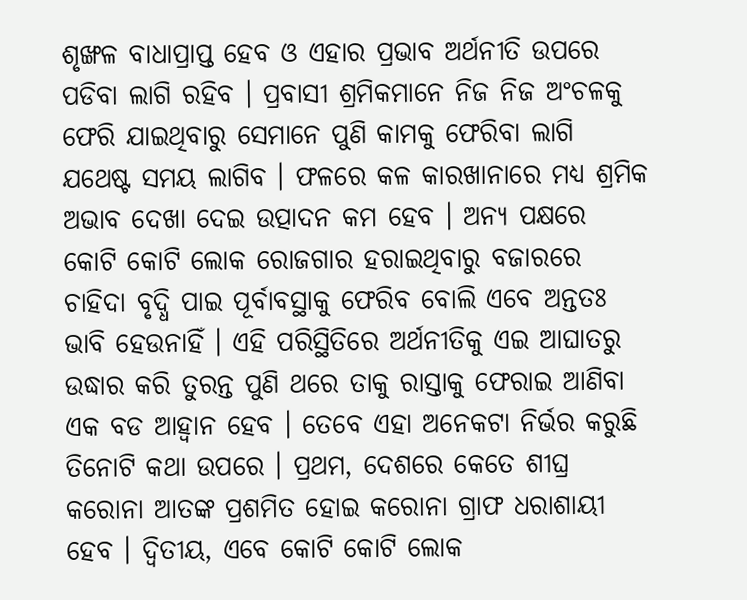ଶୃଙ୍ଖଳ ବାଧାପ୍ରାପ୍ତ ହେବ ଓ ଏହାର ପ୍ରଭାବ ଅର୍ଥନୀତି ଉପରେ ପଡିବା ଲାଗି ରହିବ । ପ୍ରବାସୀ ଶ୍ରମିକମାନେ ନିଜ ନିଜ ଅଂଚଳକୁ ଫେରି ଯାଇଥିବାରୁ ସେମାନେ ପୁଣି କାମକୁ ଫେରିବା ଲାଗି ଯଥେଷ୍ଟ ସମୟ ଲାଗିବ । ଫଳରେ କଳ କାରଖାନାରେ ମଧ୍ୟ ଶ୍ରମିକ ଅଭାବ ଦେଖା ଦେଇ ଉତ୍ପାଦନ କମ ହେବ । ଅନ୍ୟ ପକ୍ଷରେ କୋଟି କୋଟି ଲୋକ ରୋଜଗାର ହରାଇଥିବାରୁ ବଜାରରେ ଚାହିଦା ବୃଦ୍ଧି ପାଇ ପୂର୍ବାବସ୍ଥାକୁ ଫେରିବ ବୋଲି ଏବେ ଅନ୍ତତଃ ଭାବି ହେଉନାହିଁ । ଏହି ପରିସ୍ଥିତିରେ ଅର୍ଥନୀତିକୁ ଏଇ ଆଘାତରୁ ଉଦ୍ଧାର କରି ତୁରନ୍ତ ପୁଣି ଥରେ ତାକୁ ରାସ୍ତାକୁ ଫେରାଇ ଆଣିବା ଏକ ବଡ ଆହ୍ୱାନ ହେବ । ତେବେ ଏହା ଅନେକଟା ନିର୍ଭର କରୁଛି ତିନୋଟି କଥା ଉପରେ । ପ୍ରଥମ, ଦେଶରେ କେତେ ଶୀଘ୍ର କରୋନା ଆତଙ୍କ ପ୍ରଶମିତ ହୋଇ କରୋନା ଗ୍ରାଫ ଧରାଶାୟୀ ହେବ । ଦ୍ୱିତୀୟ, ଏବେ କୋଟି କୋଟି ଲୋକ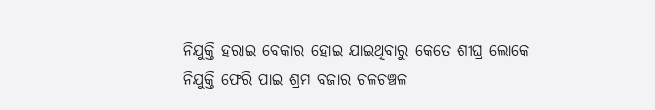ନିଯୁକ୍ତି ହରାଇ ବେକାର ହୋଇ ଯାଇଥିବାରୁ କେତେ ଶୀଘ୍ର ଲୋକେ ନିଯୁକ୍ତି ଫେରି ପାଇ ଶ୍ରମ ବଜାର ଚଳଚଞ୍ଚଳ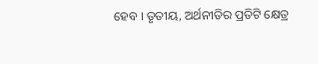ହେବ । ତୃତୀୟ, ଅର୍ଥନୀତିର ପ୍ରତିଟି କ୍ଷେତ୍ର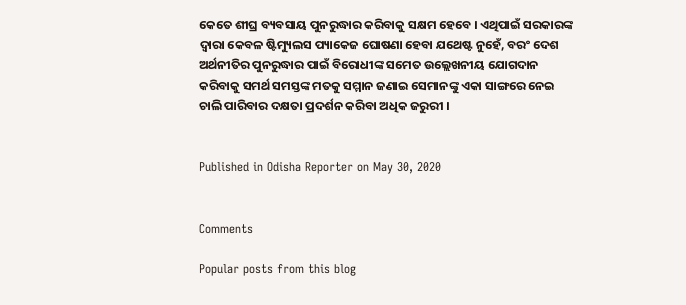କେତେ ଶୀଘ୍ର ବ୍ୟବସାୟ ପୁନରୁଦ୍ଧାର କରିବାକୁ ସକ୍ଷମ ହେବେ । ଏଥିପାଇଁ ସରକାରଙ୍କ ଦ୍ୱାରା କେବଳ ଷ୍ଟିମ୍ୟୁଲସ ପ୍ୟାକେଜ ଘୋଷଣା ହେବା ଯଥେଷ୍ଟ ନୁହେଁ, ବରଂ ଦେଶ ଅର୍ଥନୀତିର ପୁନରୁଦ୍ଧାର ପାଇଁ ବିରୋଧୀଙ୍କ ସମେତ ଉଲ୍ଲେଖନୀୟ ଯୋଗଦାନ କରିବାକୁ ସମର୍ଥ ସମସ୍ତଙ୍କ ମତକୁ ସମ୍ମାନ ଜଣାଇ ସେମାନଙ୍କୁ ଏକା ସାଙ୍ଗରେ ନେଇ ଚାଲି ପାରିବାର ଦକ୍ଷତା ପ୍ରଦର୍ଶନ କରିବା ଅଧିକ ଜରୁରୀ ।


Published in Odisha Reporter on May 30, 2020


Comments

Popular posts from this blog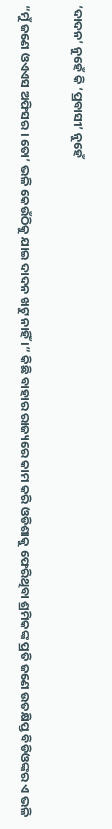‘ଦାଦନ’ ନୁହେଁ କି ‘ପ୍ରବାସୀ’ ନୁହେଁ

“ମୁଁ ଜଣେ ଓଏଏସ ଅଫିସର । ତୋ’ ଭଳି କେଉଁଠିକୁ ଯାଇ ଦାଦନ ଖଟୁ ନାହିଁ ।” କିଛି ବାହାର ରାଜ୍ୟରେ କାମ କରି ଓଡିଶାକୁ ଫେରିଥିବା ଶ୍ରମିକଙ୍କ ପ୍ରତି ଜଣେ ଉତକ୍ଷିପ୍ତ ବିଡିଓଙ୍କର ଏ ଭଳି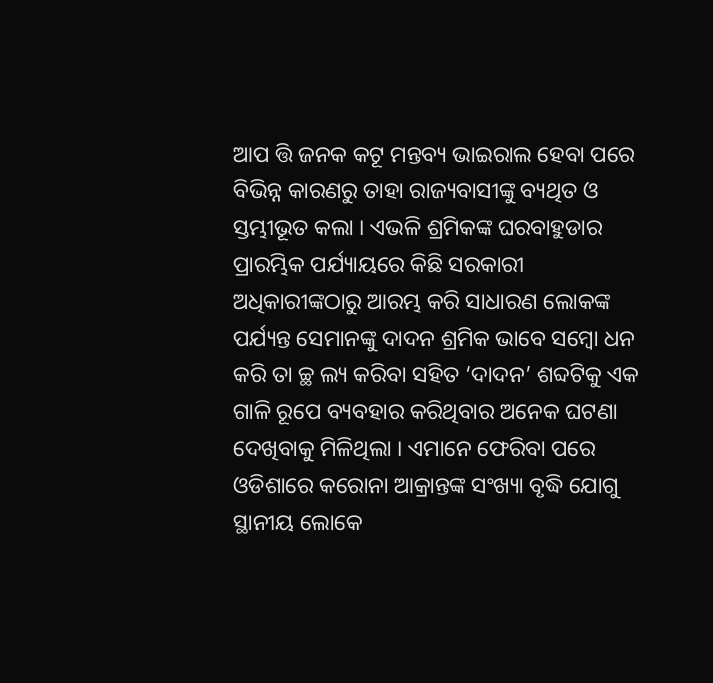ଆପ ତ୍ତି ଜନକ କଟୂ ମନ୍ତବ୍ୟ ଭାଇରାଲ ହେବା ପରେ ବିଭିନ୍ନ କାରଣରୁ ତାହା ରାଜ୍ୟବାସୀଙ୍କୁ ବ୍ୟଥିତ ଓ ସ୍ତମ୍ଭୀଭୂତ କଲା । ଏଭଳି ଶ୍ରମିକଙ୍କ ଘରବାହୁଡାର ପ୍ରାରମ୍ଭିକ ପର୍ଯ୍ୟାୟରେ କିଛି ସରକାରୀ ଅଧିକାରୀଙ୍କଠାରୁ ଆରମ୍ଭ କରି ସାଧାରଣ ଲୋକଙ୍କ ପର୍ଯ୍ୟନ୍ତ ସେମାନଙ୍କୁ ଦାଦନ ଶ୍ରମିକ ଭାବେ ସମ୍ବୋ ଧନ  କରି ତା ଚ୍ଛ ଲ୍ୟ କରିବା ସହିତ ‘ଦାଦନ’ ଶବ୍ଦଟିକୁ ଏକ ଗାଳି ରୂପେ ବ୍ୟବହାର କରିଥିବାର ଅନେକ ଘଟଣା ଦେଖିବାକୁ ମିଳିଥିଲା । ଏମାନେ ଫେରିବା ପରେ ଓଡିଶାରେ କରୋନା ଆକ୍ରାନ୍ତଙ୍କ ସଂଖ୍ୟା ବୃଦ୍ଧି ଯୋଗୁ ସ୍ଥାନୀୟ ଲୋକେ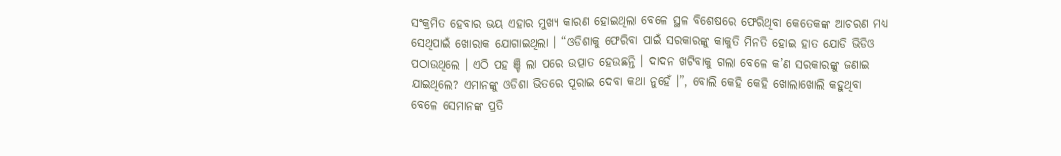ସଂକ୍ରମିତ ହେବାର ଭୟ ଏହାର ମୁଖ୍ୟ କାରଣ ହୋଇଥିଲା ବେଳେ ସ୍ଥଳ ବିଶେଷରେ ଫେରିଥିବା କେତେକଙ୍କ ଆଚରଣ ମଧ୍ୟ ସେଥିପାଇଁ ଖୋରାକ ଯୋଗାଇଥିଲା । “ଓଡିଶାକୁ ଫେରିବା ପାଇଁ ସରକାରଙ୍କୁ କାକୁତି ମିନତି ହୋଇ ହାତ ଯୋଡି ଭିଡିଓ ପଠାଉଥିଲେ । ଏଠି ପହ ଞ୍ଚି ଲା ପରେ ଉତ୍ପାତ ହେଉଛନ୍ତି । ଦାଦନ ଖଟିବାକୁ ଗଲା ବେଳେ କ’ଣ ସରକାରଙ୍କୁ ଜଣାଇ ଯାଇଥିଲେ? ଏମାନଙ୍କୁ ଓଡିଶା ଭିତରେ ପୂରାଇ ଦେବା କଥା ନୁହେଁ ।”, ବୋଲି କେହି କେହି ଖୋଲାଖୋଲି କହୁଥିବା ବେଳେ ସେମାନଙ୍କ ପ୍ରତି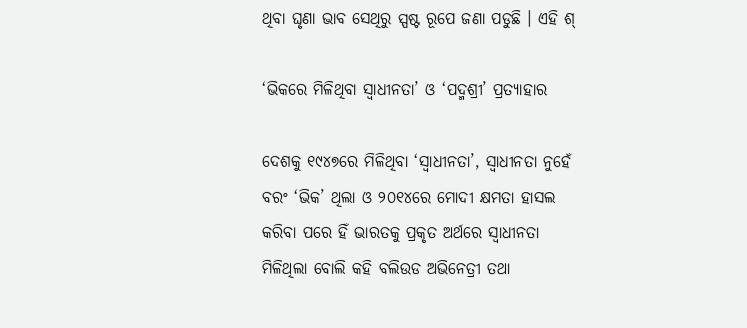ଥିବା ଘୃଣା ଭାବ ସେଥିରୁ ସ୍ପଷ୍ଟ ରୂପେ ଜଣା ପଡୁଛି । ଏହି ଶ୍

‘ଭିକରେ ମିଳିଥିବା ସ୍ୱାଧୀନତା’ ଓ ‘ପଦ୍ମଶ୍ରୀ’ ପ୍ରତ୍ୟାହାର

ଦେଶକୁ ୧୯୪୭ରେ ମିଳିଥିବା ‘ସ୍ୱାଧୀନତା’, ସ୍ୱାଧୀନତା ନୁହେଁ ବରଂ ‘ଭିକ’ ଥିଲା ଓ ୨୦୧୪ରେ ମୋଦୀ କ୍ଷମତା ହାସଲ କରିବା ପରେ ହିଁ ଭାରତକୁ ପ୍ରକୃତ ଅର୍ଥରେ ସ୍ୱାଧୀନତା ମିଳିଥିଲା ବୋଲି କହି ବଲିଉଡ ଅଭିନେତ୍ରୀ ତଥା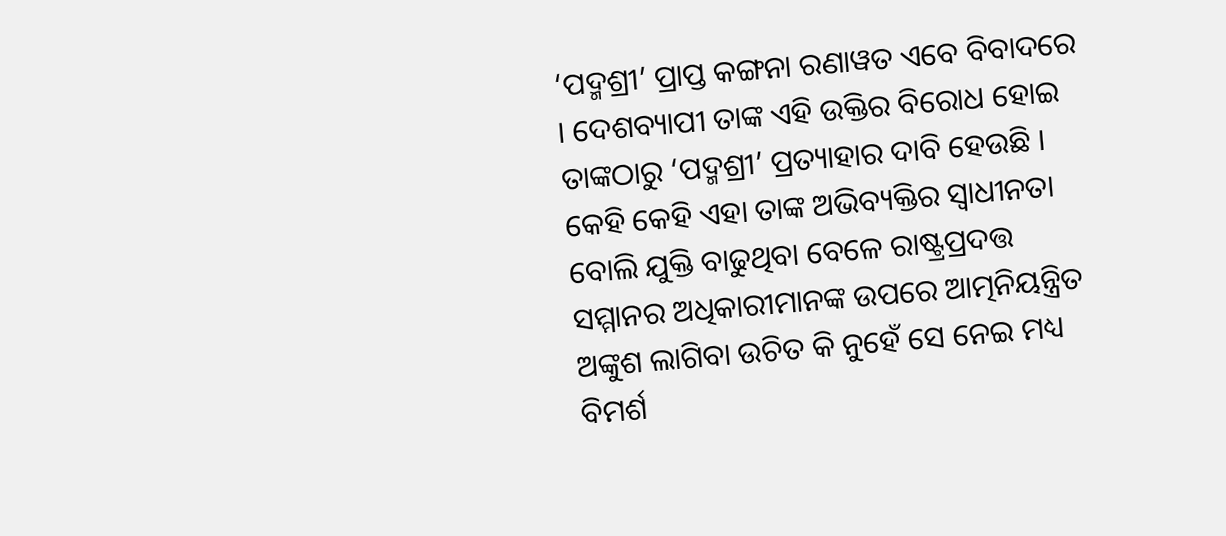‘ପଦ୍ମଶ୍ରୀ’ ପ୍ରାପ୍ତ କଙ୍ଗନା ରଣାୱତ ଏବେ ବିବାଦରେ । ଦେଶବ୍ୟାପୀ ତାଙ୍କ ଏହି ଉକ୍ତିର ବିରୋଧ ହୋଇ ତାଙ୍କଠାରୁ ‘ପଦ୍ମଶ୍ରୀ’ ପ୍ରତ୍ୟାହାର ଦାବି ହେଉଛି । କେହି କେହି ଏହା ତାଙ୍କ ଅଭିବ୍ୟକ୍ତିର ସ୍ୱାଧୀନତା ବୋଲି ଯୁକ୍ତି ବାଢୁଥିବା ବେଳେ ରାଷ୍ଟ୍ରପ୍ରଦତ୍ତ ସମ୍ମାନର ଅଧିକାରୀମାନଙ୍କ ଉପରେ ଆତ୍ମନିୟନ୍ତ୍ରିତ ଅଙ୍କୁଶ ଲାଗିବା ଉଚିତ କି ନୁହେଁ ସେ ନେଇ ମଧ୍ୟ ବିମର୍ଶ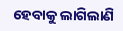ହେବାକୁ ଲାଗିଲାଣି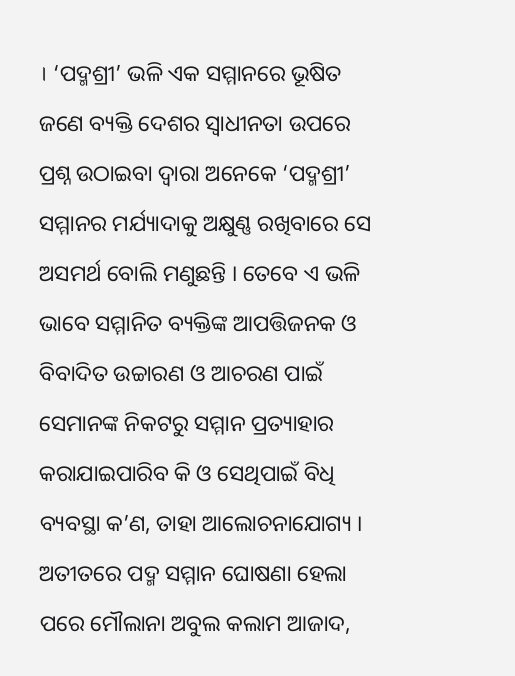। ‘ପଦ୍ମଶ୍ରୀ’ ଭଳି ଏକ ସମ୍ମାନରେ ଭୂଷିତ ଜଣେ ବ୍ୟକ୍ତି ଦେଶର ସ୍ୱାଧୀନତା ଉପରେ ପ୍ରଶ୍ନ ଉଠାଇବା ଦ୍ୱାରା ଅନେକେ ‘ପଦ୍ମଶ୍ରୀ’ ସମ୍ମାନର ମର୍ଯ୍ୟାଦାକୁ ଅକ୍ଷୁଣ୍ଣ ରଖିବାରେ ସେ ଅସମର୍ଥ ବୋଲି ମଣୁଛନ୍ତି । ତେବେ ଏ ଭଳି ଭାବେ ସମ୍ମାନିତ ବ୍ୟକ୍ତିଙ୍କ ଆପତ୍ତିଜନକ ଓ ବିବାଦିତ ଉଚ୍ଚାରଣ ଓ ଆଚରଣ ପାଇଁ ସେମାନଙ୍କ ନିକଟରୁ ସମ୍ମାନ ପ୍ରତ୍ୟାହାର କରାଯାଇପାରିବ କି ଓ ସେଥିପାଇଁ ବିଧି ବ୍ୟବସ୍ଥା କ’ଣ, ତାହା ଆଲୋଚନାଯୋଗ୍ୟ । ଅତୀତରେ ପଦ୍ମ ସମ୍ମାନ ଘୋଷଣା ହେଲା ପରେ ମୌଲାନା ଅବୁଲ କଲାମ ଆଜାଦ,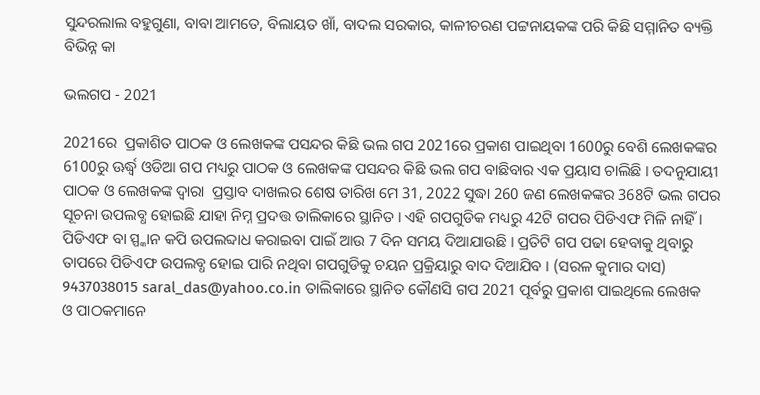ସୁନ୍ଦରଲାଲ ବହୁଗୁଣା, ବାବା ଆମତେ, ବିଲାୟତ ଖାଁ, ବାଦଲ ସରକାର, କାଳୀଚରଣ ପଟ୍ଟନାୟକଙ୍କ ପରି କିଛି ସମ୍ମାନିତ ବ୍ୟକ୍ତି ବିଭିନ୍ନ କା

ଭଲଗପ - 2021

2021ରେ  ପ୍ରକାଶିତ ପାଠକ ଓ ଲେଖକଙ୍କ ପସନ୍ଦର କିଛି ଭଲ ଗପ 2021ରେ ପ୍ରକାଶ ପାଇଥିବା 1600ରୁ ବେଶି ଲେଖକଙ୍କର 6100ରୁ ଊର୍ଦ୍ଧ୍ୱ ଓଡିଆ ଗପ ମଧ୍ୟରୁ ପାଠକ ଓ ଲେଖକଙ୍କ ପସନ୍ଦର କିଛି ଭଲ ଗପ ବାଛିବାର ଏକ ପ୍ରୟାସ ଚାଲିଛି । ତଦନୁଯାୟୀ ପାଠକ ଓ ଲେଖକଙ୍କ ଦ୍ୱାରା  ପ୍ରସ୍ତାବ ଦାଖଲର ଶେଷ ତାରିଖ ମେ 31, 2022 ସୁଦ୍ଧା 260 ଜଣ ଲେଖକଙ୍କର 368ଟି ଭଲ ଗପର ସୂଚନା ଉପଲବ୍ଧ ହୋଇଛି ଯାହା ନିମ୍ନ ପ୍ରଦତ୍ତ ତାଲିକାରେ ସ୍ଥାନିତ । ଏହି ଗପଗୁଡିକ ମଧ୍ୟରୁ 42ଟି ଗପର ପିଡିଏଫ ମିଳି ନାହିଁ । ପିଡିଏଫ ବା ସ୍ପ୍କାନ କପି ଉପଲବ୍ଦାଧ କରାଇବା ପାଇଁ ଆଉ 7 ଦିନ ସମୟ ଦିଆଯାଉଛି । ପ୍ରତିଟି ଗପ ପଢା ହେବାକୁ ଥିବାରୁ ତାପରେ ପିଡିଏଫ ଉପଲବ୍ଧ ହୋଇ ପାରି ନଥିବା ଗପଗୁଡିକୁ ଚୟନ ପ୍ରକ୍ରିୟାରୁ ବାଦ ଦିଆଯିବ । (ସରଳ କୁମାର ଦାସ) 9437038015 saral_das@yahoo.co.in ତାଲିକାରେ ସ୍ଥାନିତ କୌଣସି ଗପ 2021 ପୂର୍ବରୁ ପ୍ରକାଶ ପାଇଥିଲେ ଲେଖକ ଓ ପାଠକମାନେ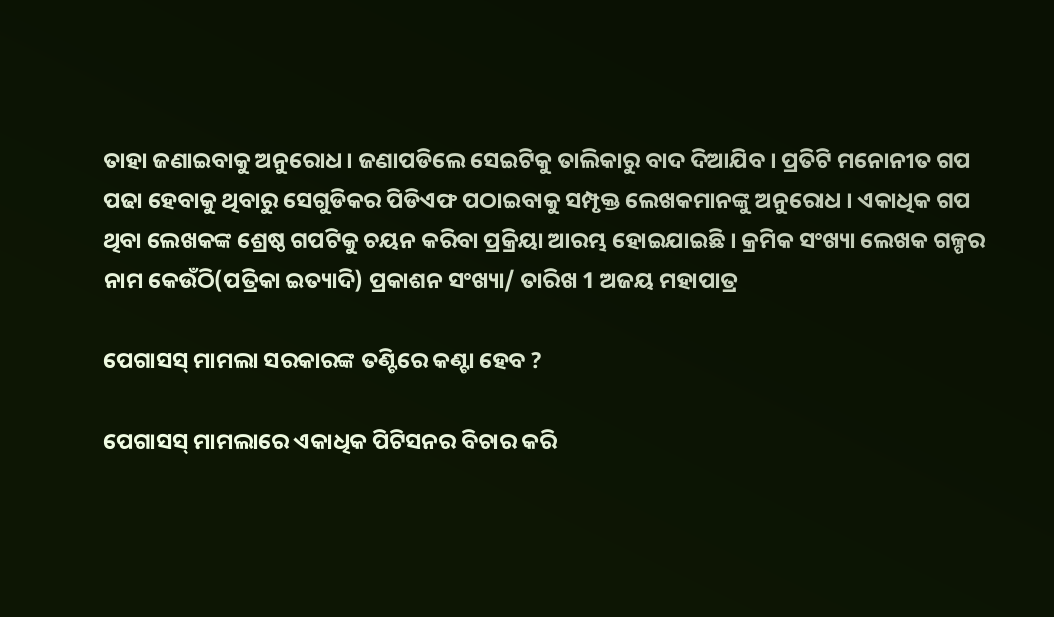ତାହା ଜଣାଇବାକୁ ଅନୁରୋଧ । ଜଣାପଡିଲେ ସେଇଟିକୁ ତାଲିକାରୁ ବାଦ ଦିଆଯିବ । ପ୍ରତିଟି ମନୋନୀତ ଗପ ପଢା ହେବାକୁ ଥିବାରୁ ସେଗୁଡିକର ପିଡିଏଫ ପଠାଇବାକୁ ସମ୍ପୃକ୍ତ ଲେଖକମାନଙ୍କୁ ଅନୁରୋଧ । ଏକାଧିକ ଗପ ଥିବା ଲେଖକଙ୍କ ଶ୍ରେଷ୍ଠ ଗପଟିକୁ ଚୟନ କରିବା ପ୍ରକ୍ରିୟା ଆରମ୍ଭ ହୋଇଯାଇଛି । କ୍ରମିକ ସଂଖ୍ୟା ଲେଖକ ଗଳ୍ପର ନାମ କେଉଁଠି(ପତ୍ରିକା ଇତ୍ୟାଦି) ପ୍ରକାଶନ ସଂଖ୍ୟା/ ତାରିଖ 1 ଅଜୟ ମହାପାତ୍ର

ପେଗାସସ୍ ମାମଲା ସରକାରଙ୍କ ତଣ୍ଟିରେ କଣ୍ଟା ହେବ ?

ପେଗାସସ୍ ମାମଲାରେ ଏକାଧିକ ପିଟିସନର ବିଚାର କରି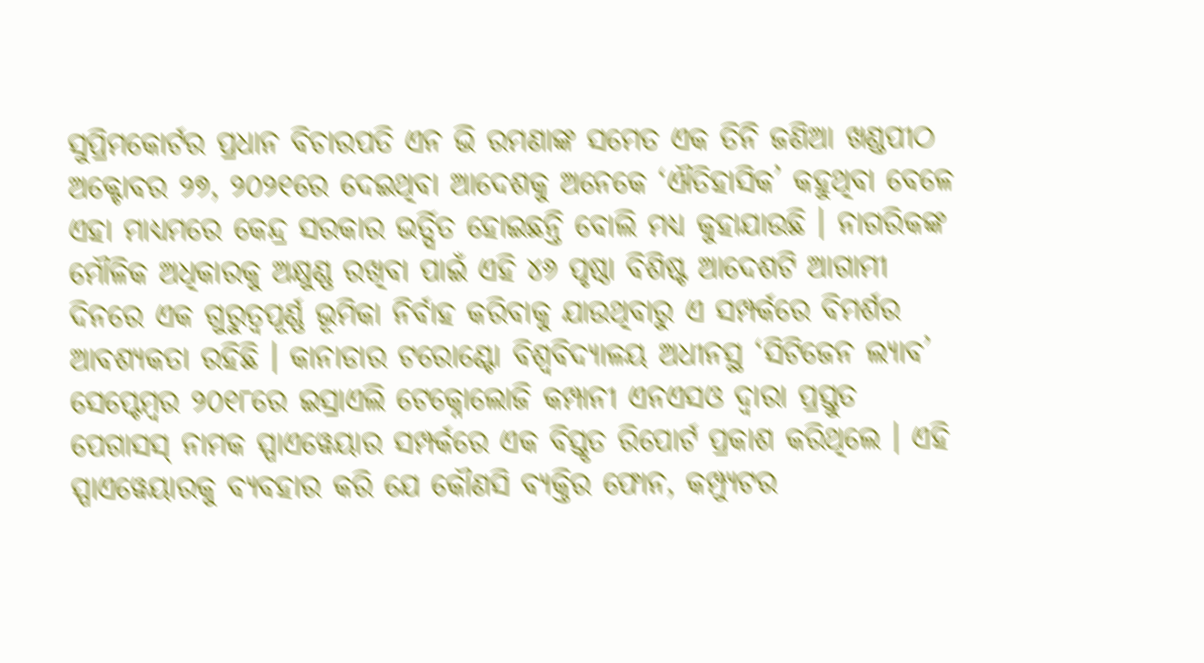ସୁପ୍ରିମକୋର୍ଟର ପ୍ରଧାନ ବିଚାରପତି ଏନ ଭି ରମଣାଙ୍କ ସମେତ ଏକ ତିନି ଜଣିଆ ଖଣ୍ଡପୀଠ ଅକ୍ଟୋବର ୨୭, ୨୦୨୧ରେ ଦେଇଥିବା ଆଦେଶକୁ ଅନେକେ ‘ଐତିହାସିକ’ କହୁଥିବା ବେଳେ ଏହା ମାଧ୍ୟମରେ କେନ୍ଦ୍ର ସରକାର ଭର୍ତ୍ସିତ ହୋଇଛନ୍ତି ବୋଲି ମଧ୍ୟ କୁହାଯାଉଛି । ନାଗରିକଙ୍କ ମୌଳିକ ଅଧିକାରକୁ ଅକ୍ଷୁଣ୍ଣ ରଖିବା ପାଇଁ ଏହି ୪୬ ପୃଷ୍ଠା ବିଶିଷ୍ଟ ଆଦେଶଟି ଆଗାମୀ ଦିନରେ ଏକ ଗୁରୁତ୍ୱପୂର୍ଣ୍ଣ ଭୂମିକା ନିର୍ବାହ କରିବାକୁ ଯାଉଥିବାରୁ ଏ ସମ୍ପର୍କରେ ବିମର୍ଶର ଆବଶ୍ୟକତା ରହିଛି । କାନାଡାର ଟରୋଣ୍ଟୋ ବିଶ୍ୱବିଦ୍ୟାଳୟ ଅଧୀନସ୍ଥ ‘ସିଟିଜେନ ଲ୍ୟାବ’ ସେପ୍ଟେମ୍ୱର ୨୦୧୮ରେ ଇସ୍ରାଏଲି ଟେକ୍ନୋଲୋଜି କମ୍ପାନୀ ଏନଏସଓ ଦ୍ୱାରା ପ୍ରସ୍ତୁତ ପେଗାସସ୍ ନାମକ ସ୍ପାଏୱେୟାର ସମ୍ପର୍କରେ ଏକ ବିସ୍ତୃତ ରିପୋର୍ଟ ପ୍ରକାଶ କରିଥିଲେ । ଏହି ସ୍ପାଏୱେୟାରକୁ ବ୍ୟବହାର କରି ଯେ କୌଣସି ବ୍ୟକ୍ତିର ଫୋନ, କମ୍ପ୍ୟୁଟର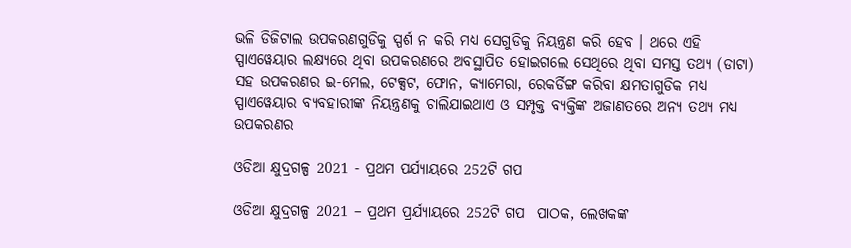ଭଳି ଡିଜିଟାଲ ଉପକରଣଗୁଡିକୁ ସ୍ପର୍ଶ ନ କରି ମଧ୍ୟ ସେଗୁଡିକୁ ନିୟନ୍ତ୍ରଣ କରି ହେବ । ଥରେ ଏହି ସ୍ପାଏୱେୟାର ଲକ୍ଷ୍ୟରେ ଥିବା ଉପକରଣରେ ଅବସ୍ଥାପିତ ହୋଇଗଲେ ସେଥିରେ ଥିବା ସମସ୍ତ ତଥ୍ୟ (ଡାଟା) ସହ ଉପକରଣର ଇ-ମେଲ, ଟେକ୍ସଟ, ଫୋନ, କ୍ୟାମେରା, ରେକର୍ଡିଙ୍ଗ କରିବା କ୍ଷମତାଗୁଡିକ ମଧ୍ୟ ସ୍ପାଏୱେୟାର ବ୍ୟବହାରୀଙ୍କ ନିୟନ୍ତ୍ରଣକୁ ଚାଲିଯାଇଥାଏ ଓ ସମ୍ପୃକ୍ତ ବ୍ୟକ୍ତିଙ୍କ ଅଜାଣତରେ ଅନ୍ୟ ତଥ୍ୟ ମଧ୍ୟ ଉପକରଣର

ଓଡିଆ କ୍ଷୁଦ୍ରଗଳ୍ପ 2021 - ପ୍ରଥମ ପର୍ଯ୍ୟାୟରେ 252ଟି ଗପ

ଓଡିଆ କ୍ଷୁଦ୍ରଗଳ୍ପ 2021 – ପ୍ରଥମ ପ୍ରର୍ଯ୍ୟାୟରେ 252ଟି ଗପ  ପାଠକ, ଲେଖକଙ୍କ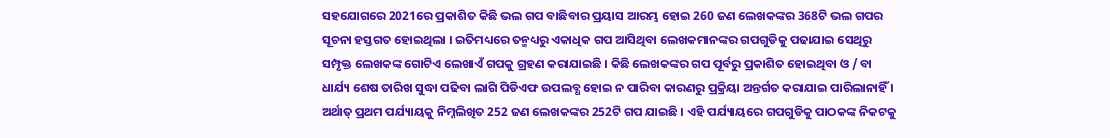ସହଯୋଗରେ 2021ରେ ପ୍ରକାଶିତ କିଛି ଭଲ ଗପ ବାଛିବାର ପ୍ରୟାସ ଆରମ୍ଭ ହୋଇ 260 ଜଣ ଲେଖକଙ୍କର 368ଟି ଭଲ ଗପର ସୂଚନା ହସ୍ତଗତ ହୋଇଥିଲା । ଇତିମଧ୍ୟରେ ତନ୍ମଧ୍ୟରୁ ଏକାଧିକ ଗପ ଆସିଥିବା ଲେଖକମାନଙ୍କର ଗପଗୁଡିକୁ ପଢାଯାଇ ସେଥିରୁ ସମ୍ପୃକ୍ତ ଲେଖକଙ୍କ ଗୋଟିଏ ଲେଖାଏଁ ଗପକୁ ଗ୍ରହଣ କରାଯାଇଛି । କିଛି ଲେଖକଙ୍କର ଗପ ପୂର୍ବରୁ ପ୍ରକାଶିତ ହୋଇଥିବା ଓ / ବା ଧାର୍ଯ୍ୟ ଶେଷ ତାରିଖ ସୁଦ୍ଧା ପଢିବା ଲାଗି ପିଡିଏଫ ଉପଲବ୍ଧ ହୋଇ ନ ପାରିବା କାରଣରୁ ପ୍ରକ୍ରିୟା ଅନ୍ତର୍ଗତ କରାଯାଇ ପାରିଲାନାହିଁ । ଅର୍ଥାତ୍ ପ୍ରଥମ ପର୍ଯ୍ୟାୟକୁ ନିମ୍ନଲିଖିତ 252 ଜଣ ଲେଖକଙ୍କର 252ଟି ଗପ ଯାଇଛି । ଏହି ପର୍ଯ୍ୟାୟରେ ଗପଗୁଡିକୁ ପାଠକଙ୍କ ନିକଟକୁ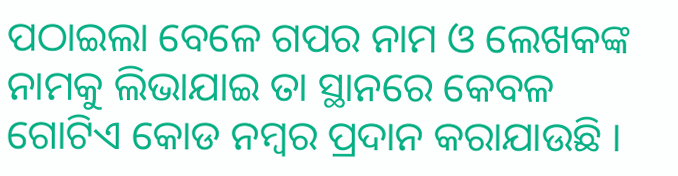ପଠାଇଲା ବେଳେ ଗପର ନାମ ଓ ଲେଖକଙ୍କ ନାମକୁ ଲିଭାଯାଇ ତା ସ୍ଥାନରେ କେବଳ ଗୋଟିଏ କୋଡ ନମ୍ୱର ପ୍ରଦାନ କରାଯାଉଛି ।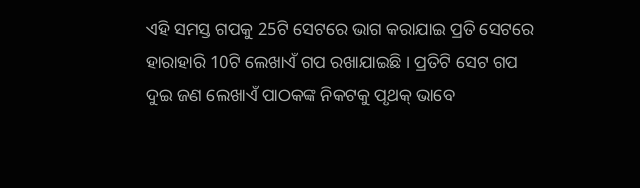ଏହି ସମସ୍ତ ଗପକୁ 25ଟି ସେଟରେ ଭାଗ କରାଯାଇ ପ୍ରତି ସେଟରେ ହାରାହାରି 10ଟି ଲେଖାଏଁ ଗପ ରଖାଯାଇଛି । ପ୍ରତିଟି ସେଟ ଗପ ଦୁଇ ଜଣ ଲେଖାଏଁ ପାଠକଙ୍କ ନିକଟକୁ ପୃଥକ୍ ଭାବେ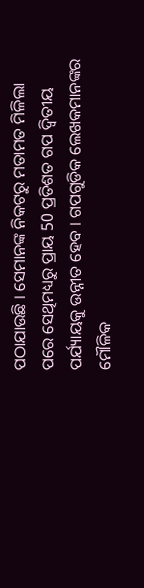ପଠାଯାଉଛି । ସେମାନଙ୍କ ନିକଟରୁ ମତାମତ ମିଳିଲା ପରେ ସେଥିମଧ୍ୟରୁ ପ୍ରାୟ 50 ପ୍ରତିଶତ ଗପ ଦ୍ୱିତୀୟ ପର୍ଯ୍ୟାୟକୁ ଉନ୍ନୀତ ହେବ । ଗପଗୁଡିକ ଲେଖକମାନଙ୍କର ମୌଳିକ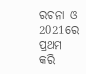ରଚନା ଓ 2021ରେ ପ୍ରଥମ କରି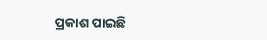ପ୍ରକାଶ ପାଇଛି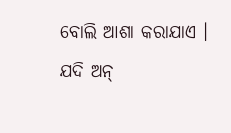ବୋଲି ଆଶା କରାଯାଏ । ଯଦି ଅନ୍